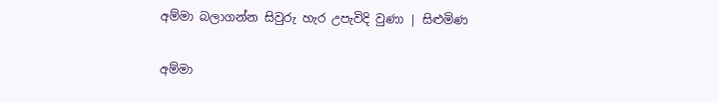අම්මා බලාගන්න සිවුරු හැර උපැවිදි වුණා | සිළුමිණ

අම්මා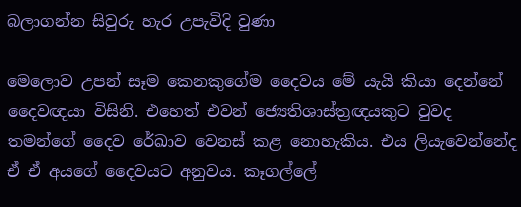බලාගන්න සිවුරු හැර උපැවිදි වුණා

මෙලොව උපන් සෑම කෙනකුගේම දෛවය මේ යැයි කියා දෙන්නේ දෛවඥයා විසිනි. එහෙත් එවන් ජ්‍යෙතිශාස්ත්‍රඥයකුට වුවද තමන්ගේ දෛව රේඛාව වෙනස් කළ නොහැකිය. එය ලියැවෙන්නේද ඒ ඒ අයගේ දෛවයට අනුවය. කෑගල්ලේ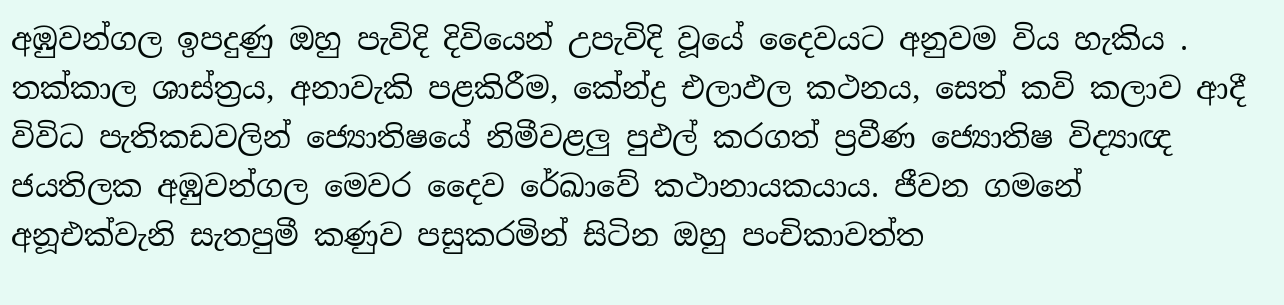අඹුවන්ගල ඉපදුණු ඔහු පැවිදි දිවියෙන් උපැවිදි වූයේ දෛවයට අනුවම විය හැකිය . තක්කාල ශාස්ත්‍රය, අනාවැකි පළකිරීම, කේන්ද්‍ර එලාඵල කථනය, සෙත් කවි කලාව ආදී විවිධ පැතිකඩවලින් ජ්‍යොතිෂයේ නිමීවළලු පුඵල් කරගත් ප්‍රවීණ ජ්‍යොතිෂ විද්‍යාඥ ජයතිලක අඹුවන්ගල මෙවර දෛව රේඛාවේ කථානායකයාය. ජීවන ගමනේ අනූඑක්වැනි සැතපුමී කණුව පසුකරමින් සිටින ඔහු පංචිකාවත්ත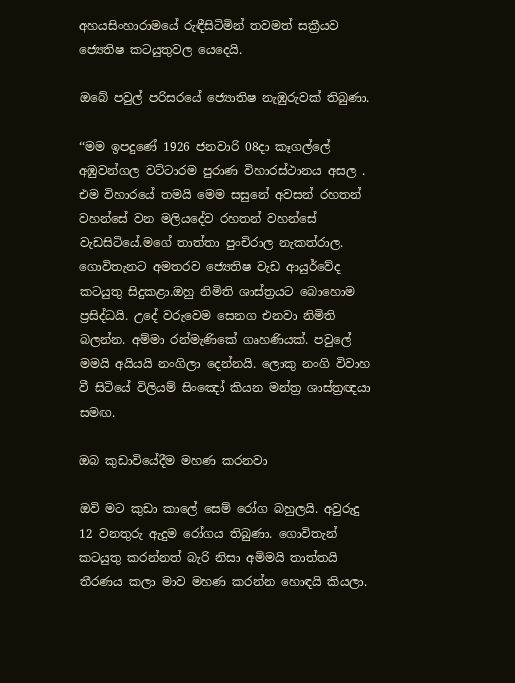අහයසිංහාරාමයේ රුඳීසිටිමින් තවමත් සක්‍රීයව ජ්‍යෙතිෂ කටයුතුවල යෙදෙයි.

ඔබේ පවුල් පරිසරයේ ජ්‍යොතිෂ නැඹුරුවක් තිබුණා.

‘‘මම ඉපදුණේ 1926 ජනවාරි 08දා කෑගල්ලේ අඹුවන්ගල වට්ටාරම පුරාණ විහාරස්ථානය අසල . එම විහාරයේ තමයි මෙම සසුනේ අවසන් රහතන් වහන්සේ වන මලියදේව රහතන් වහන්සේ වැඩසිටියේ.මගේ තාත්තා පුංචිරාල නැකත්රාල. ගොවිතැනට අමතරව ජ්‍යෙතිෂ වැඩ ආයුර්වේද කටයුතු සිදුකළා.ඔහු නිමිති ශාස්ත්‍රයට බොහොම ප්‍රසිද්ධයි. උදේ වරුවෙම සෙනග එනවා නිමිති බලන්න. අම්මා රන්මැණිකේ ගෘහණියක්. පවුලේ මමයි අයියයි නංගිලා දෙන්නයි. ලොකු නංගි විවාහ වී සිටියේ විලියම් සිංඤෝ කියන මන්ත්‍ර ශාස්ත්‍රඥයා සමඟ.

ඔබ කුඩාවියේදීම මහණ කරනවා

ඔවි මට කුඩා කාලේ සෙම් රෝග බහුලයි. අවුරුදු 12 වනතුරු ඇදුම රෝගය තිබුණා. ගොවිතැන් කටයුතු කරන්නත් බැරි නිසා අමිමයි තාත්තයි තීරණය කලා මාව මහණ කරන්න හොඳයි කියලා.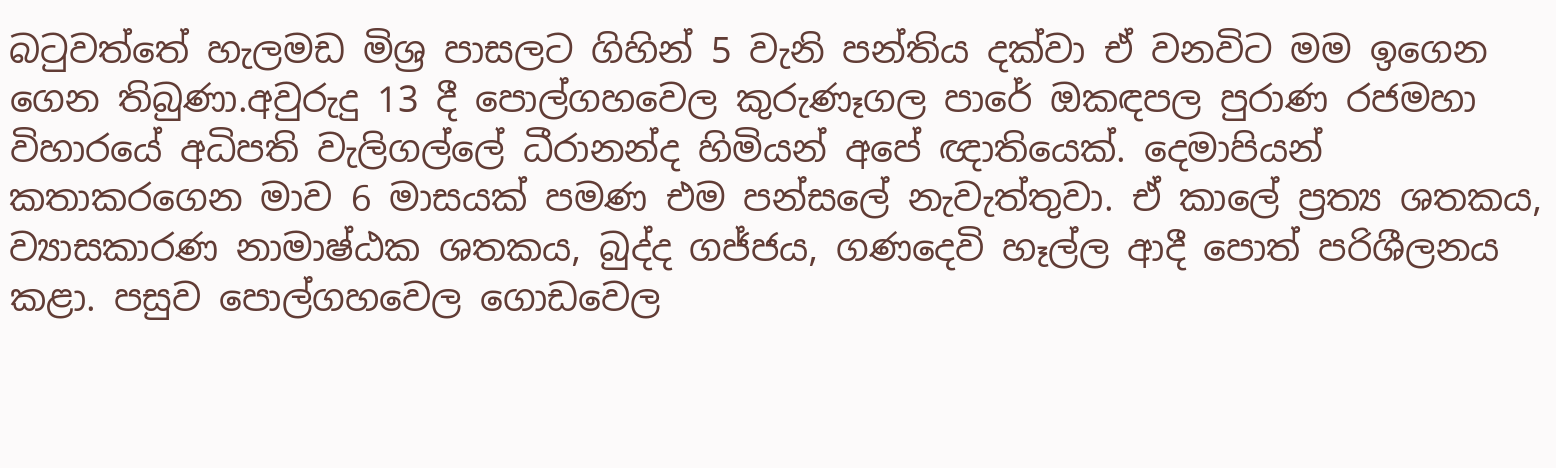බටුවත්තේ හැලමඩ මිශ්‍ර පාසලට ගිහින් 5 වැනි පන්තිය දක්වා ඒ වනවිට මම ඉගෙන ගෙන තිබුණා.අවුරුදු 13 දී පොල්ගහවෙල කුරුණෑගල පාරේ ඔකඳපල පුරාණ රජමහා විහාරයේ අධිපති වැලිගල්ලේ ධීරානන්ද හිමියන් අපේ ඥාතියෙක්. දෙමාපියන් කතාකරගෙන මාව 6 මාසයක් පමණ එම පන්සලේ නැවැත්තුවා. ඒ කාලේ ප්‍රත්‍ය ශතකය, ව්‍යාසකාරණ නාමාෂ්ඨක ශතකය, බුද්ද ගජ්ජය, ගණදෙවි හෑල්ල ආදී පොත් පරිශීලනය කළා. පසුව පොල්ගහවෙල ගොඩවෙල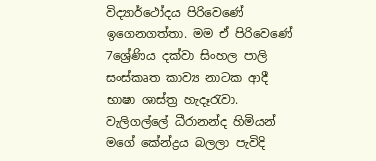විද්‍යාර්ථෝදය පිරිවෙණේ ඉගෙනගත්තා. මම ඒ පිරිවෙ‍ණේ 7ශ්‍රේණිය දක්වා සිංහල පාලි සංස්කෘත කාව්‍ය නාටක ආදී භාෂා ශාස්ත්‍ර හැදෑරැවා. වැලිගල්ලේ ධීරානන්ද හිමියන් මගේ කේන්ද්‍රය බලලා පැවිදි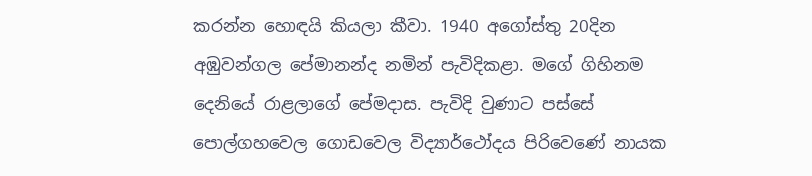කරන්න හොඳයි කියලා කීවා. 1940 අගෝස්තු 20දින අඹුවන්ගල පේමානන්ද නමින් පැවිදිකළා. මගේ ගිහිනම දෙනියේ රාළලාගේ පේමදාස. පැවිදි වුණාට පස්සේ පොල්ගහවෙල ගොඩවෙල විද්‍යාර්ථෝදය පිරිවෙණේ නායක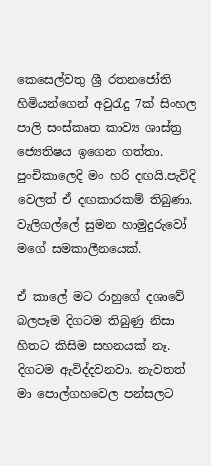කෙසෙල්වතු ශ්‍රී රතනජෝති හිමියන්ගෙන් අවුරැදු 7ක් සිංහල පාලි සංස්කෘත කාව්‍ය ශාස්ත්‍ර ජ්‍යෙතිෂය ඉගෙන ගත්තා. පුංචිකාලෙදි මං හරි දඟයි.පැවිදි වෙලත් ඒ දඟකාරකම් තිබුණා. වැලිගල්ලේ සුමන හාමුදුරුවෝ මගේ සමකාලීනයෙක්.

ඒ කාලේ මට රාහුගේ දශාවේ බලපෑම දිගටම තිබුණු නිසා හිතට කිසිම සහනයක් නෑ. දිගටම ඇවිද්දවනවා. නැවතත් මා පොල්ගහවෙල පන්සලට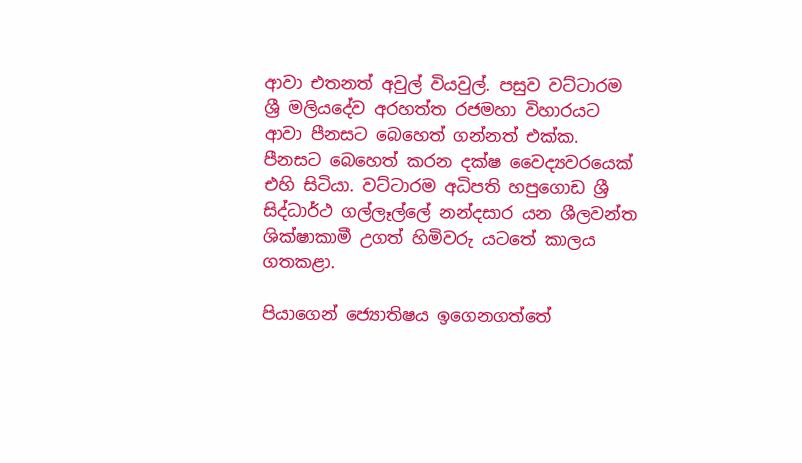ආවා එතනත් අවුල් වියවුල්. පසුව වට්ටාරම ශ්‍රී මලියදේව අරහත්ත රජමහා විහාරයට ආවා පීනසට බෙහෙත් ගන්නත් එක්ක. පීනසට බෙහෙත් කරන දක්ෂ වෛද්‍යවරයෙක් එහි සිටියා. වට්ටාරම අධිපති හපුගොඩ ශ්‍රී සිද්ධාර්ථ ගල්ලෑල්ලේ නන්දසාර යන ශීලවන්ත ශික්ෂාකාමී උගත් හිමිවරු යටතේ කාලය ගතකළා.

පියාගෙන් ජ්‍යොතිෂය ඉගෙනගත්තේ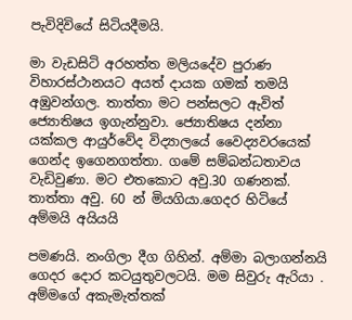පැවිදිවියේ සිටියදීමයි.

මා වැඩසිටි අරහත්ත මලියදේව පුරාණ විහාරස්ථානයට අයත් දායක ගමක් තමයි අඹුවන්ගල. තාත්තා මට පන්සලට ඇවිත් ජ්‍යොතිෂය ඉගැන්නුවා. ජ්‍යොතිෂය දන්නා යක්කල ආයුර්වේද විද්‍යාලයේ වෛද්‍යවරයෙක් ගෙන්ද ඉගෙනගත්තා. ගමේ සම්බන්ධතාවය වැඩිවුණා. මට එතකොට අවු.30 ගණනක්. තාත්තා අවු. 60 න් මියගියා.ගෙදර හිටියේ අම්මයි අයියයි

පමණයි. නංගිලා දීග ගිහින්. අම්මා බලාගන්නයි ගෙදර දොර කටයුතුවලටයි. මම සිවුරු ඇරියා . අම්මගේ අකැමැත්තක්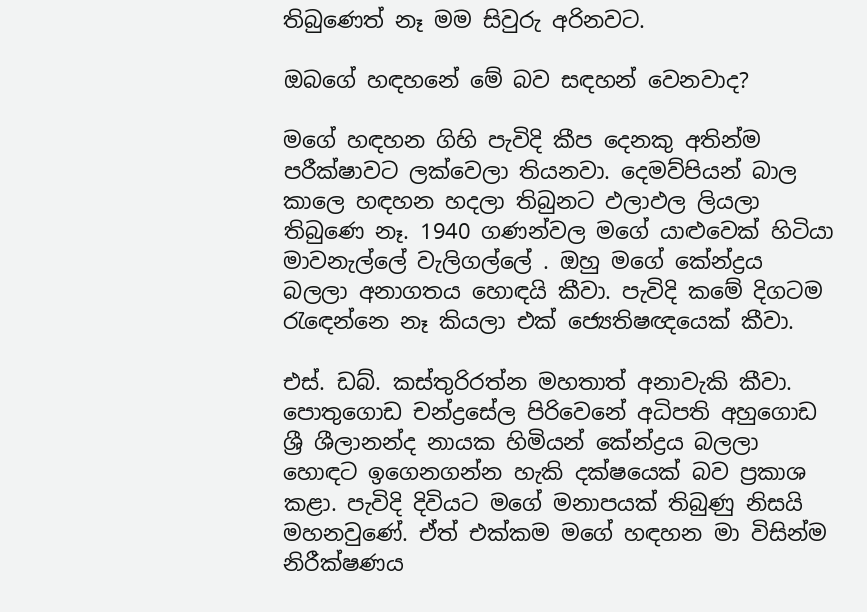තිබුණෙත් නෑ මම සිවුරු අරිනවට.

ඔබගේ හඳහනේ මේ බව සඳහන් වෙනවාද?

මගේ හඳහන ගිහි පැවිදි කීප දෙනකු අතින්ම පරීක්ෂාවට ලක්වෙලා තියනවා. දෙමව්පියන් බාල කාලෙ හඳහන හදලා තිබුනට ඵලාඵල ලියලා තිබුණෙ නෑ. 1940 ගණන්වල මගේ යාළුවෙක් හිටියා මාවනැල්ලේ වැලිගල්ලේ . ඔහු මගේ කේන්ද්‍රය බලලා අනාගතය හොඳයි කීවා. පැවිදි කමේ දිගටම රැඳෙන්නෙ නෑ කියලා එක් ජ්‍යෙතිෂඥයෙක් කීවා.

එස්. ඩබ්. කස්තුරිරත්න මහතාත් අනාවැකි කීවා. පොතුගොඩ චන්ද්‍රසේල පිරිවෙනේ අධිපති අහුගොඩ ශ්‍රී ශීලානන්ද නායක හිමියන් කේන්ද්‍රය බලලා හොඳට ඉගෙනගන්න හැකි දක්ෂයෙක් බව ප්‍රකාශ කළා. පැවිදි දිවියට මගේ මනාපයක් තිබුණු නිසයි මහනවුණේ. ඒත් එක්කම මගේ හඳහන මා විසින්ම නිරීක්ෂණය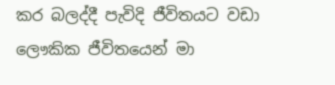කර බලද්දී පැවිදි ජීවිතයට වඩා ලෞකික ජීවිතයෙන් මා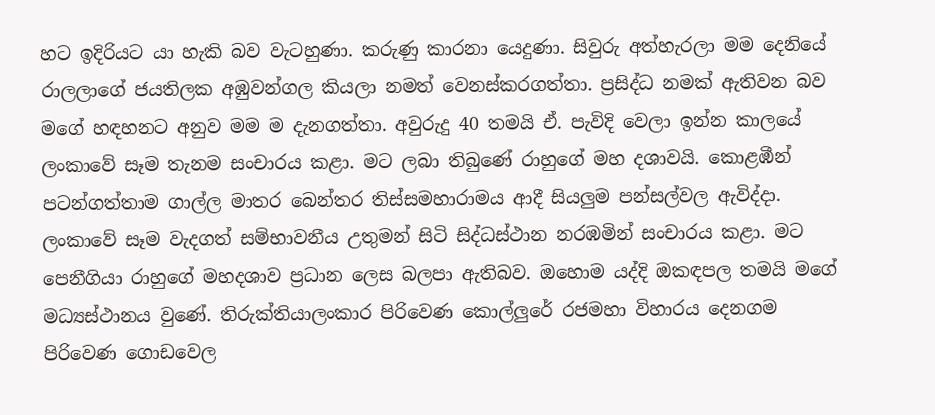හට ඉදිරියට යා හැකි බව වැටහුණා. කරුණු කාරනා යෙදුණා. සිවුරු අත්හැරලා මම දෙනියේ රාලලාගේ ජයතිලක අඹුවන්ගල කියලා නමත් වෙනස්කරගත්තා. ප්‍රසිද්ධ නමක් ඇතිවන බව මගේ හඳහනට අනුව මම ම දැනගත්තා. අවුරුදු 40 තමයි ඒ. පැවිදි වෙලා ඉන්න කාලයේ ලංකාවේ සෑම තැනම සංචාරය කළා. මට ලබා තිබුණේ රාහුගේ මහ දශාවයි. කොළඹීන් පටන්ගත්තාම ගාල්ල මාතර බෙන්තර තිස්සමහාරාමය ආදී සියලුම පන්සල්වල ඇවිද්දා. ලංකාවේ සෑම වැදගත් සම්භාවනීය උතුමන් සිටි සිද්ධස්ථාන නරඹමින් සංචාරය කළා. මට පෙනීගියා රාහුගේ මහදශාව ප්‍රධාන ලෙස බලපා ඇතිබව. ඔහොම යද්දි ඔකඳපල තමයි මගේ මධ්‍යස්ථානය වුණේ. තිරුක්තියාලංකාර පිරිවෙණ කොල්ලුරේ රජමහා විහාරය දෙනගම පිරිවෙණ ගොඩවෙල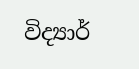විද්‍යාර්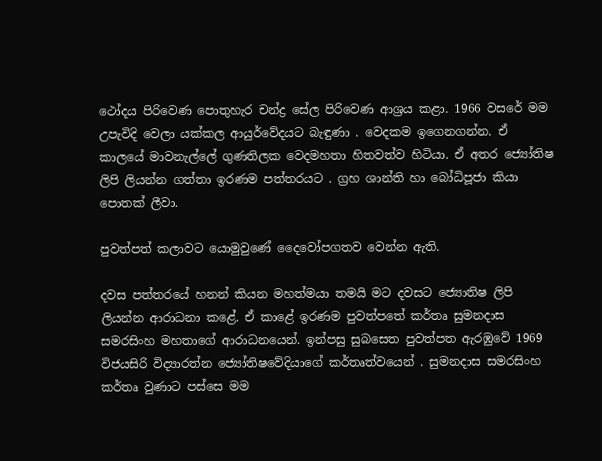ථෝදය පිරිවෙණ පොතුහැර චන්ද්‍ර සේල පිරිවෙණ ආශ්‍රය කළා. 1966 වසරේ මම උපැවිදි වෙලා යක්කල ආයුර්වේදයට බැඳුණා . වෙදකම ඉගෙනගන්න. ඒ කාලයේ මාවනැල්ලේ ගුණතිලක වෙදමහතා හිතවත්ව හිටියා. ඒ අතර ජ්‍යෝතිෂ ලිපි ලියන්න ගත්තා ඉරණම පත්තරයට . ග්‍රහ ශාන්ති හා බෝධිපූජා කියා පොතක් ලීවා.

පුවත්පත් කලාවට යොමුවුණේ දෛවෝපගතව වෙන්න ඇති.

දවස පත්තරයේ හනන් කියන මහත්මයා තමයි මට දවසට ජ්‍යොතිෂ ලිපි ලියන්න ආරාධනා කළේ. ඒ කාළේ ඉරණම පුවත්පතේ කර්තෘ සුමනදාස සමරසිංහ මහතාගේ ආරාධනයෙන්. ඉන්පසු සුබසෙත පුවත්පත ඇරඹුවේ 1969 විජයසිරි විද්‍යාරත්න ජ්‍යෝතිෂවේදියාගේ කර්තෘත්වයෙන් . සුමනදාස සමරසිංහ කර්තෘ වුණාට පස්සෙ මම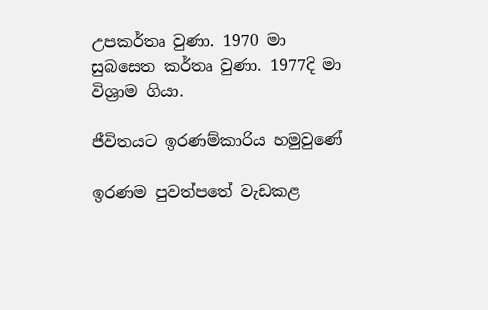උපකර්තෘ වුණා. 1970 මා සුබසෙත කර්තෘ වුණා. 1977දි මා විශ්‍රාම ගියා.

ජීවිතයට ඉරණම්කාරිය හමුවුණේ

ඉරණම පුවත්පතේ වැඩකළ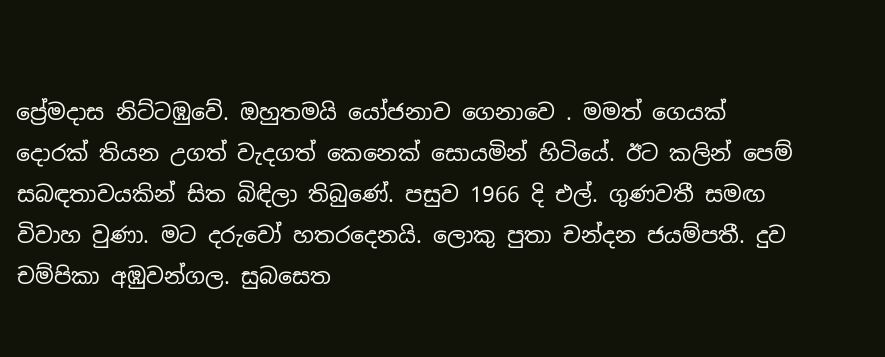ප්‍රේමදාස නිට්ටඹුවේ. ඔහුතමයි යෝජනාව ගෙනාවෙ . මමත් ගෙයක් දොරක් තියන උගත් වැදගත් කෙනෙක් සොයමින් හිටියේ. ඊට කලින් පෙම් සබඳතාවයකින් සිත බිඳිලා තිබුණේ. පසුව 1966 දි එල්. ගුණවතී සමඟ විවාහ වුණා. මට දරුවෝ හතරදෙනයි. ලොකු පුතා චන්දන ජයම්පතී. දුව චම්පිකා අඹුවන්ගල. සුබසෙත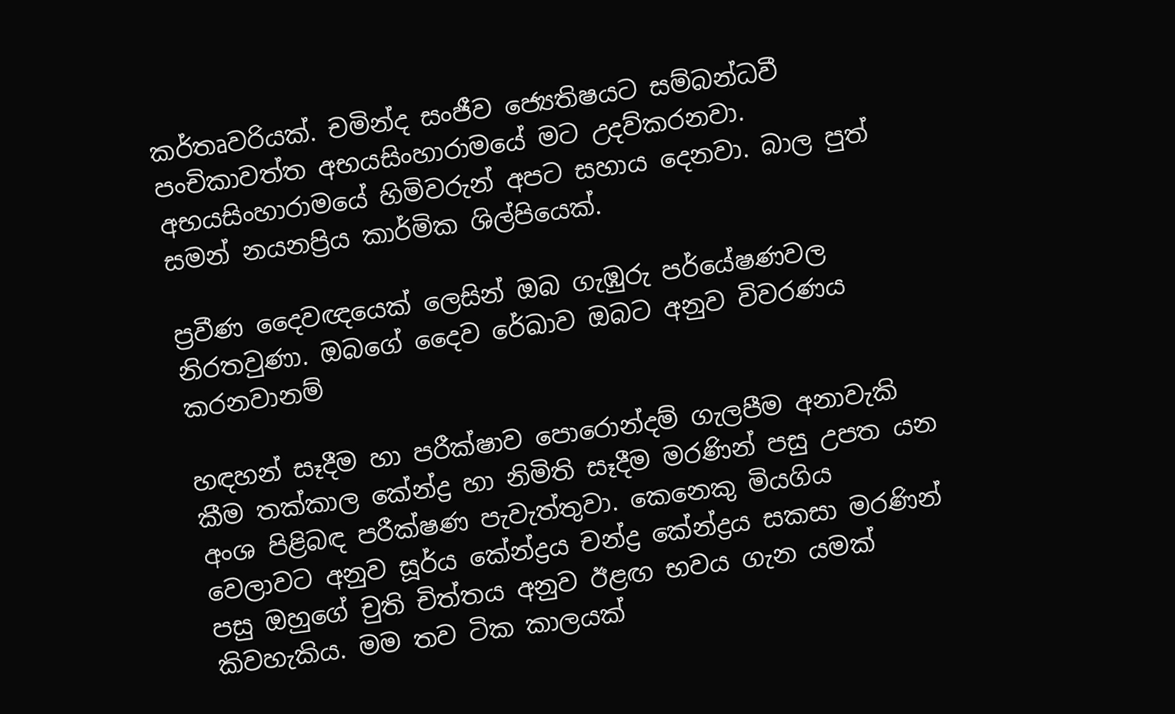කර්තෘවරියක්. චමින්ද සංජීව ජ්‍යෙතිෂයට සම්බන්ධවී පංචිකාවත්ත අභයසිංහාරාමයේ මට උදව්කරනවා. අභයසිංහාරාමයේ හිමිවරුන් අපට සහාය දෙනවා. බාල පුත් සමන් නයනප්‍රිය කාර්මික ශිල්පියෙක්.

ප්‍රවීණ දෛවඥයෙක් ලෙසින් ඔබ ගැඹුරු පර්යේෂණවල නිරතවුණා. ඔබගේ දෛව රේඛාව ඔබට අනුව විවරණය කරනවානම්

හඳහන් සෑදීම හා පරීක්ෂාව පොරොන්දම් ගැලපීම අනාවැකි කීම තක්කාල කේන්ද්‍ර හා නිමිති සෑදීම මරණින් පසු උපත යන අංශ පිළිබඳ පරීක්ෂණ පැවැත්තුවා. කෙනෙකු මියගිය වෙලාවට අනුව සූර්ය කේන්ද්‍රය චන්ද්‍ර කේන්ද්‍රය සකසා මරණින් පසු ඔහුගේ චුති චිත්තය අනුව ඊළඟ භවය ගැන යමක් කිවහැකිය. මම තව ටික කාලයක්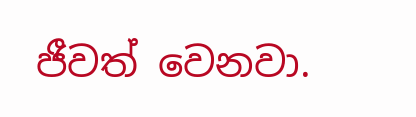ජීවත් වෙනවා.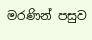මරණින් පසුව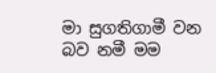මා සුගතිගාමී වන බව නමී මම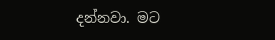දන්නවා. මට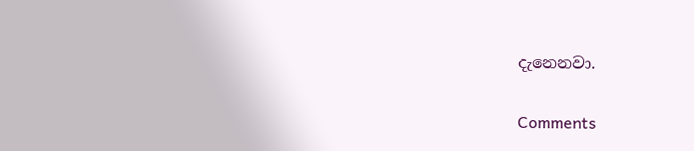දැනෙනවා.

Comments